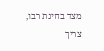מצד בחינת רבו, צריך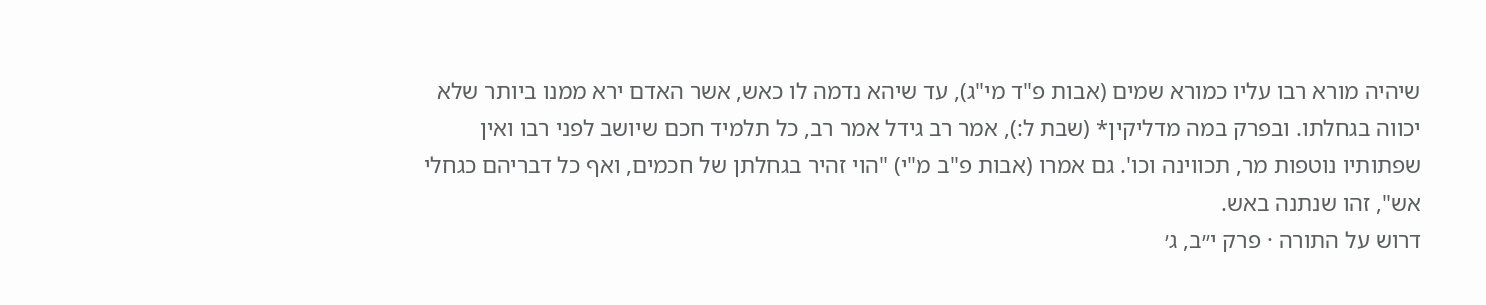שיהיה מורא רבו עליו כמורא שמים (אבות פ"ד מי"ג), עד שיהא נדמה לו כאש, אשר האדם ירא ממנו ביותר שלא יכווה בגחלתו. ובפרק במה מדליקין* (שבת ל:), אמר רב גידל אמר רב, כל תלמיד חכם שיושב לפני רבו ואין שפתותיו נוטפות מר, תכווינה וכו'. גם אמרו (אבות פ"ב מ"י) "הוי זהיר בגחלתן של חכמים, ואף כל דבריהם כגחלי אש", זהו שנתנה באש.
דרוש על התורה · פרק י״ב, ג׳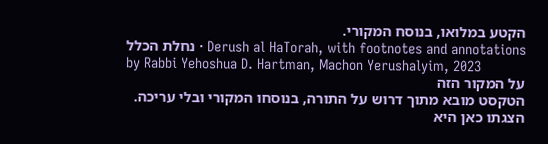הקטע במלואו, בנוסח המקורי.
נחלת הכלל · Derush al HaTorah, with footnotes and annotations by Rabbi Yehoshua D. Hartman, Machon Yerushalyim, 2023
על המקור הזה
הטקסט מובא מתוך דרוש על התורה, בנוסחו המקורי ובלי עריכה. הצגתו כאן היא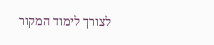לצורך לימוד המקור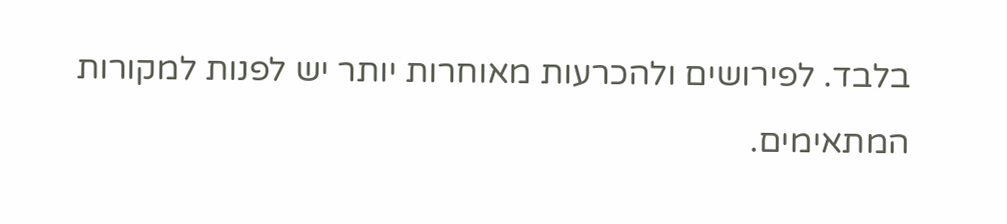בלבד. לפירושים ולהכרעות מאוחרות יותר יש לפנות למקורות המתאימים.